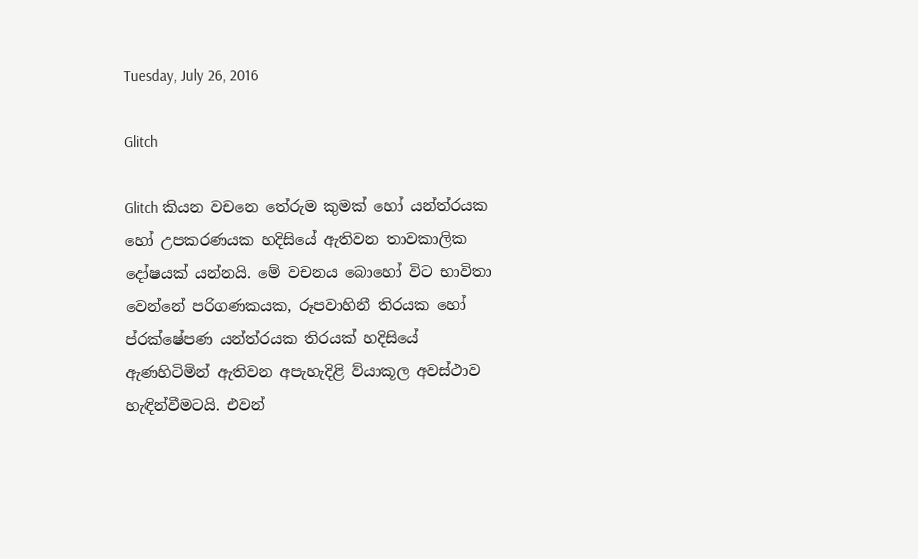Tuesday, July 26, 2016

Glitch

Glitch කියන වචනෙ තේරුම කුමක් හෝ යන්ත්රයක හෝ උපකරණයක හදිසියේ ඇතිවන තාවකාලික දෝෂයක් යන්නයි. මේ වචනය බොහෝ විට භාවිතා වෙන්නේ පරිගණකයක, රූපවාහිනී තිරයක හෝ ප්රක්ෂේපණ යන්ත්රයක තිරයක් හදිසියේ ඇණහිටිමින් ඇතිවන අපැහැදිළි ව්යාකූල අවස්ථාව හැඳින්වීමටයි. එවන්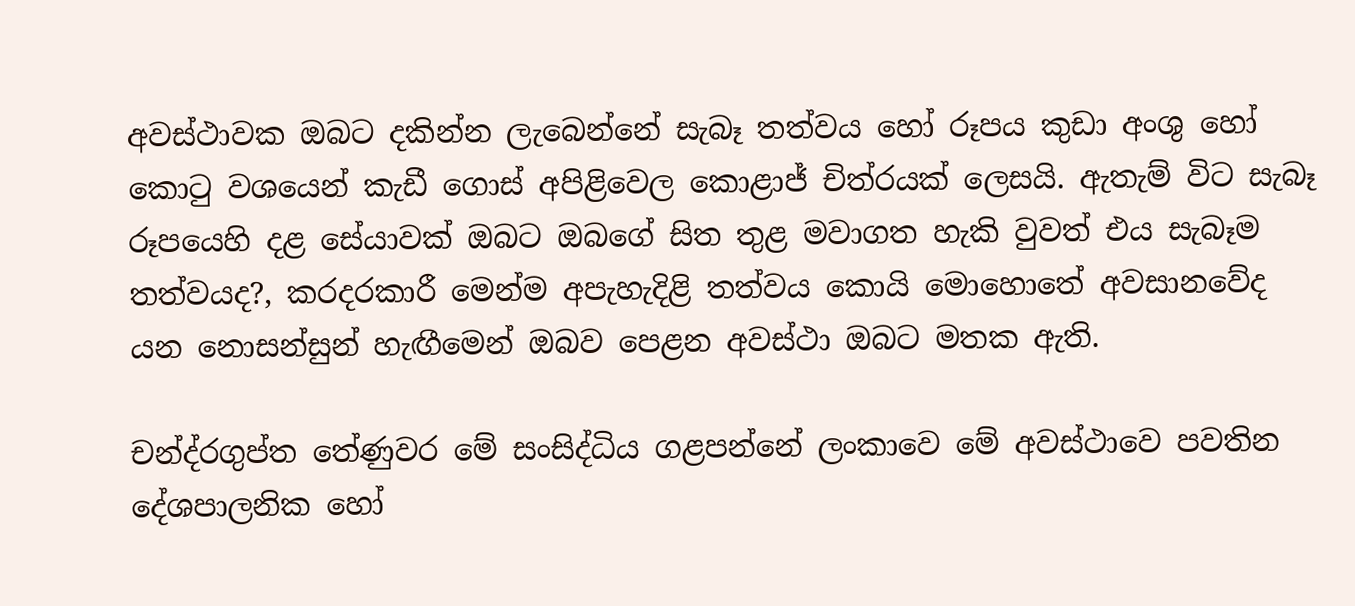අවස්ථාවක ඔබට දකින්න ලැබෙන්නේ සැබෑ තත්වය හෝ රූපය කුඩා අංශු හෝ කොටු වශයෙන් කැඩී ගොස් අපිළිවෙල කොළාජ් චිත්රයක් ලෙසයි. ඇතැම් විට සැබෑ රූපයෙහි දළ සේයාවක් ඔබට ඔබගේ සිත තුළ මවාගත හැකි වුවත් එය සැබෑම තත්වයද?, කරදරකාරී මෙන්ම අපැහැදිළි තත්වය කොයි මොහොතේ අවසානවේද යන නොසන්සුන් හැඟීමෙන් ඔබව පෙළන අවස්ථා ඔබට මතක ඇති.

චන්ද්රගුප්ත තේණුවර මේ සංසිද්ධිය ගළපන්නේ ලංකාවෙ මේ අවස්ථාවෙ පවතින දේශපාලනික හෝ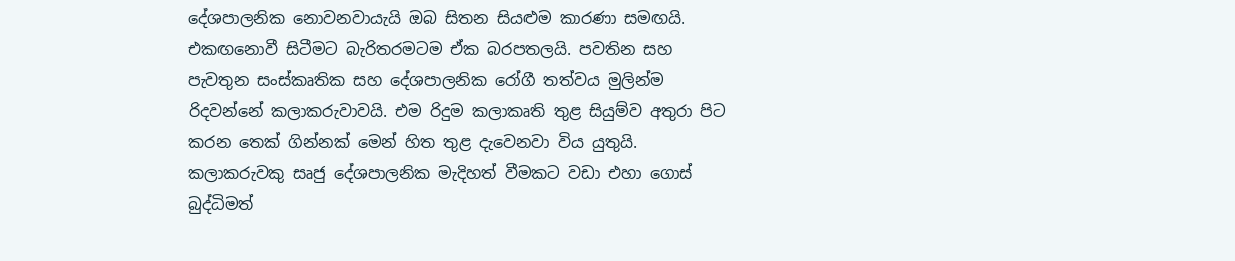දේශපාලනික නොවනවායැයි ඔබ සිතන සියළුම කාරණා සමඟයි. එකඟනොවී සිටීමට බැරිතරමටම ඒක බරපතලයි. පවතින සහ පැවතුන සංස්කෘතික සහ දේශපාලනික රෝගී තත්වය මුලින්ම රිදවන්නේ කලාකරුවාවයි. එම රිදුම කලාකෘති තුළ සියුම්ව අතුරා පිට කරන තෙක් ගින්නක් මෙන් හිත තුළ දැවෙනවා විය යුතුයි. කලාකරුවකු සෘජු දේශපාලනික මැදිහත් වීමකට වඩා එහා ගොස් බුද්ධිමත්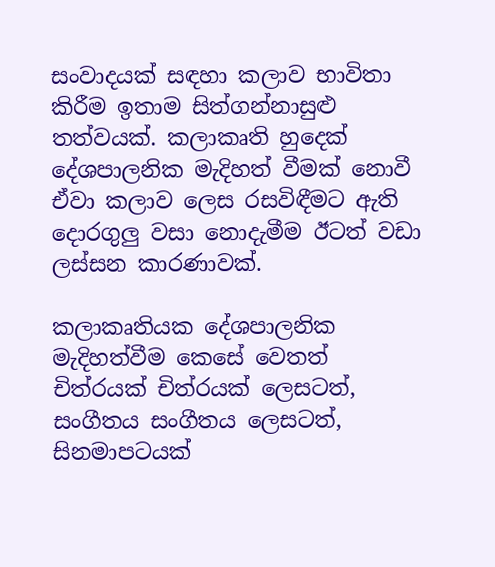සංවාදයක් සඳහා කලාව භාවිතා කිරීම ඉතාම සිත්ගන්නාසුළු තත්වයක්. කලාකෘති හුදෙක් දේශපාලනික මැදිහත් වීමක් නොවී ඒවා කලාව ලෙස රසවිඳීමට ඇති දොරගුලු වසා නොදැමීම ඊටත් වඩා ලස්සන කාරණාවක්.

කලාකෘතියක දේශපාලනික මැදිහත්වීම කෙසේ වෙතත් චිත්රයක් චිත්රයක් ලෙසටත්, සංගීතය සංගීතය ලෙසටත්, සිනමාපටයක්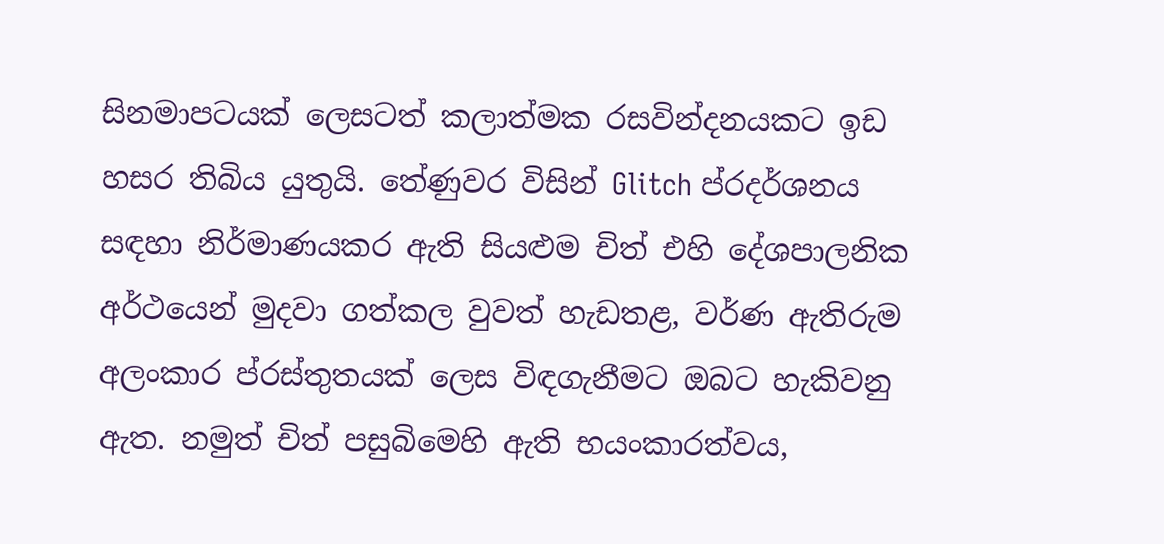සිනමාපටයක් ලෙසටත් කලාත්මක රසවින්දනයකට ඉඩ හසර තිබිය යුතුයි. තේණුවර විසින් Glitch ප්රදර්ශනය සඳහා නිර්මාණයකර ඇති සියළුම චිත් එහි දේශපාලනික අර්ථයෙන් මුදවා ගත්කල වුවත් හැඩතළ, වර්ණ ඇතිරුම අලංකාර ප්රස්තුතයක් ලෙස විඳගැනීමට ඔබට හැකිවනු ඇත. නමුත් චිත් පසුබිමෙහි ඇති භයංකාරත්වය,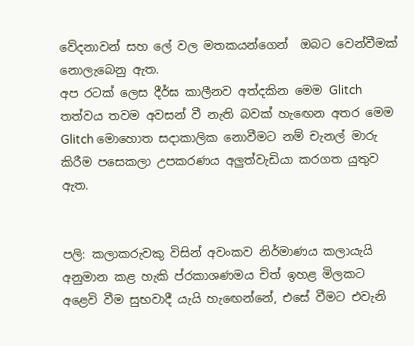වේදනාවන් සහ ලේ වල මතකයන්ගෙන්  ඔබට වෙන්වීමක් නොලැබෙනු ඇත.
අප රටක් ලෙස දීර්ඝ කාලීනව අත්දකින මෙම Glitch තත්වය තවම අවසන් වී නැති බවක් හැඟෙන අතර මෙම Glitch මොහොත සදාකාලික නොවීමට නම් චැනල් මාරු කිරීම පසෙකලා උපකරණය අලුත්වැඩියා කරගත යුතුව ඇත.


පලි: කලාකරුවකු විසින් අවංකව නිර්මාණය කලායැයි අනුමාන කළ හැකි ප්රකාශණමය චිත් ඉහළ මිලකට අළෙවි වීම සුභවාදී යැයි හැඟෙන්නේ, එසේ වීමට එවැනි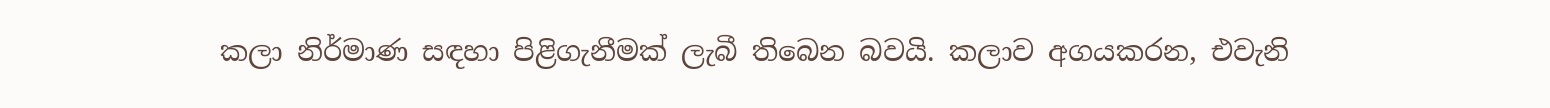කලා නිර්මාණ සඳහා පිළිගැනීමක් ලැබී තිබෙන බවයි. කලාව අගයකරන, එවැනි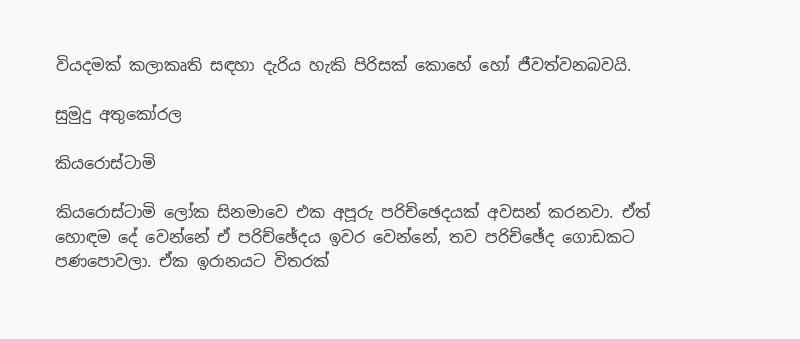වියදමක් කලාකෘති සඳහා දැරිය හැකි පිරිසක් කොහේ හෝ ජීවත්වනබවයි.

සුමුදු අතුකෝරල

කියරොස්ටාමි

කියරොස්ටාමි ලෝක සිනමාවෙ එක අපූරු පරිච්ඡෙදයක් අවසන් කරනවා. ඒත් හොඳම දේ වෙන්නේ ඒ පරිච්ඡේදය ඉවර වෙන්නේ, තව පරිච්ඡේද ගොඩකට පණපොවලා. ඒක ඉරානයට විතරක්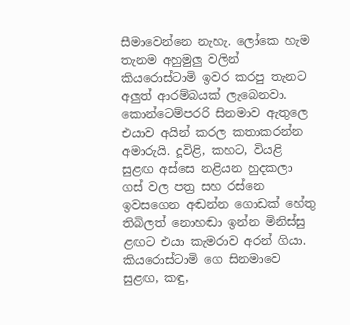සීමාවෙන්නෙ නැහැ. ලෝකෙ හැම තැනම අහුමුලු වලින් කියරොස්ටාමි ඉවර කරපු තැනට අලුත් ආරම්බයක් ලැබෙනවා. කොන්ටෙම්පරරි සිනමාව ඇතුලෙ එයාව අයින් කරල කතාකරන්න අමාරුයි. දූවිළි, කහට, වියළි සුළඟ අස්සෙ නළියන හුදකලා ගස් වල පත්‍ර සහ රස්නෙ ඉවසගෙන අඬන්න ගොඩක් හේතු තිබිලත් නොහඬා ඉන්න මිනිස්සු ළඟට එයා කැමරාව අරන් ගියා. කියරොස්ටාමි ගෙ සිනමාවෙ සුළඟ, කඳු,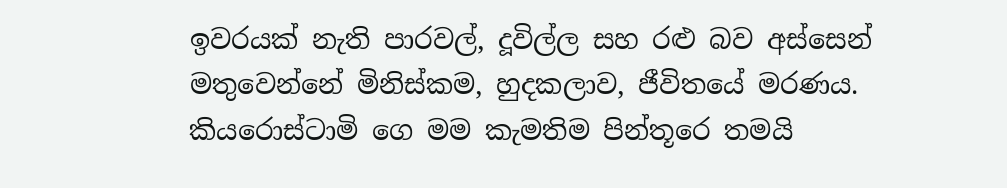ඉවරයක් නැති පාරවල්, දූවිල්ල සහ රළු බව අස්සෙන් මතුවෙන්නේ මිනිස්කම, හුදකලාව, ජීවිතයේ මරණය.
කියරොස්ටාමි ගෙ මම කැමතිම පින්තූරෙ තමයි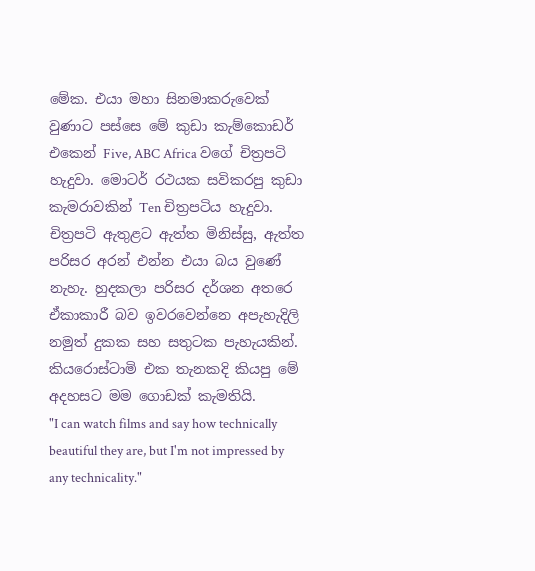මේක. එයා මහා සිනමාකරුවෙක් වුණාට පස්සෙ මේ කුඩා කැම්කොඩර් එකෙන් Five, ABC Africa වගේ චිත්‍රපටි හැදුවා. මොටර් රථයක සවිකරපු කුඩා කැමරාවකින් Ten චිත්‍රපටිය හැදුවා. චිත්‍රපටි ඇතුළට ඇත්ත මිනිස්සු, ඇත්ත පරිසර අරන් එන්න එයා බය වුණේ නැහැ. හුදකලා පරිසර දර්ශන අතරෙ ඒකාකාරී බව ඉවරවෙන්නෙ අපැහැදිලි නමුත් දුකක සහ සතුටක පැහැයකින්.
කියරොස්ටාමි එක තැනකදි කියපු මේ අදහසට මම ගොඩක් කැමතියි.
"I can watch films and say how technically beautiful they are, but I'm not impressed by any technicality."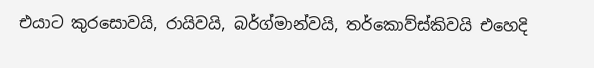එයාට කුරසොවයි, රායිවයි, බර්ග්මාන්වයි, තර්කොව්ස්කිවයි එහෙදි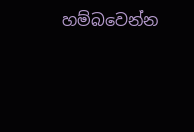හම්බවෙන්න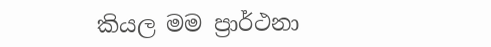කියල මම ප්‍රාර්ථනා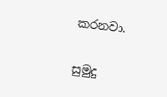කරනවා.

සුමුදු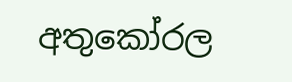අතුකෝරල